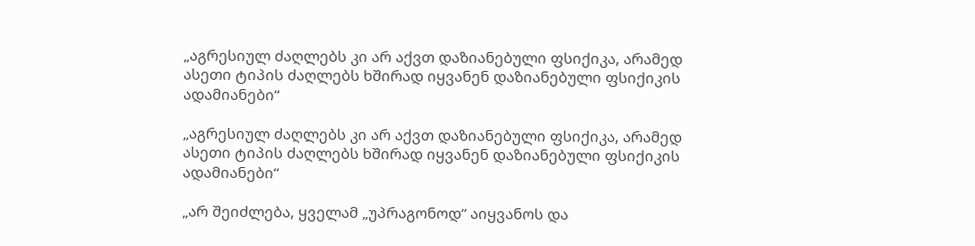„აგრესიულ ძაღლებს კი არ აქვთ დაზიანებული ფსიქიკა, არამედ ასეთი ტიპის ძაღლებს ხშირად იყვანენ დაზიანებული ფსიქიკის ადამიანები“

„აგრესიულ ძაღლებს კი არ აქვთ დაზიანებული ფსიქიკა, არამედ ასეთი ტიპის ძაღლებს ხშირად იყვანენ დაზიანებული ფსიქიკის ადამიანები“

„არ შეიძლება, ყველამ „უპრაგონოდ“ აიყვანოს და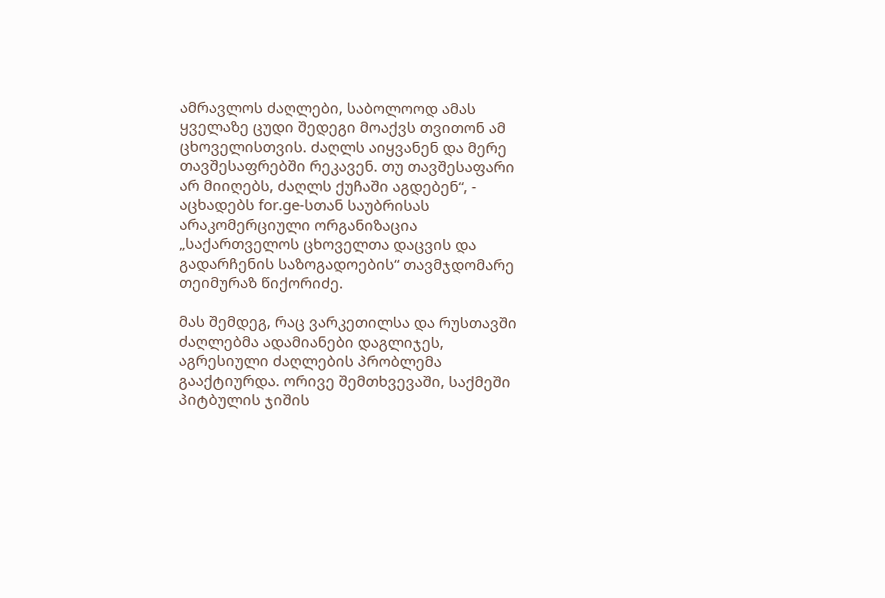ამრავლოს ძაღლები, საბოლოოდ ამას ყველაზე ცუდი შედეგი მოაქვს თვითონ ამ ცხოველისთვის. ძაღლს აიყვანენ და მერე თავშესაფრებში რეკავენ. თუ თავშესაფარი არ მიიღებს, ძაღლს ქუჩაში აგდებენ“, - აცხადებს for.ge-სთან საუბრისას არაკომერციული ორგანიზაცია „საქართველოს ცხოველთა დაცვის და გადარჩენის საზოგადოების“ თავმჯდომარე თეიმურაზ წიქორიძე.

მას შემდეგ, რაც ვარკეთილსა და რუსთავში ძაღლებმა ადამიანები დაგლიჯეს, აგრესიული ძაღლების პრობლემა გააქტიურდა. ორივე შემთხვევაში, საქმეში პიტბულის ჯიშის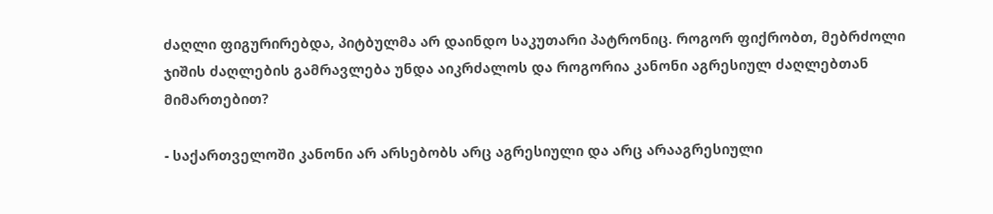ძაღლი ფიგურირებდა, პიტბულმა არ დაინდო საკუთარი პატრონიც. როგორ ფიქრობთ, მებრძოლი ჯიშის ძაღლების გამრავლება უნდა აიკრძალოს და როგორია კანონი აგრესიულ ძაღლებთან მიმართებით?

- საქართველოში კანონი არ არსებობს არც აგრესიული და არც არააგრესიული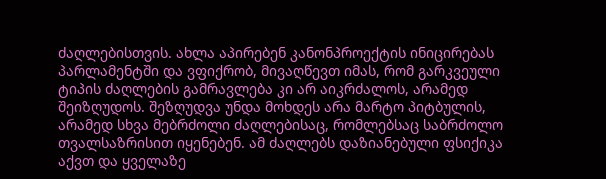ძაღლებისთვის. ახლა აპირებენ კანონპროექტის ინიცირებას პარლამენტში და ვფიქრობ, მივაღწევთ იმას, რომ გარკვეული ტიპის ძაღლების გამრავლება კი არ აიკრძალოს, არამედ შეიზღუდოს. შეზღუდვა უნდა მოხდეს არა მარტო პიტბულის, არამედ სხვა მებრძოლი ძაღლებისაც, რომლებსაც საბრძოლო თვალსაზრისით იყენებენ. ამ ძაღლებს დაზიანებული ფსიქიკა აქვთ და ყველაზე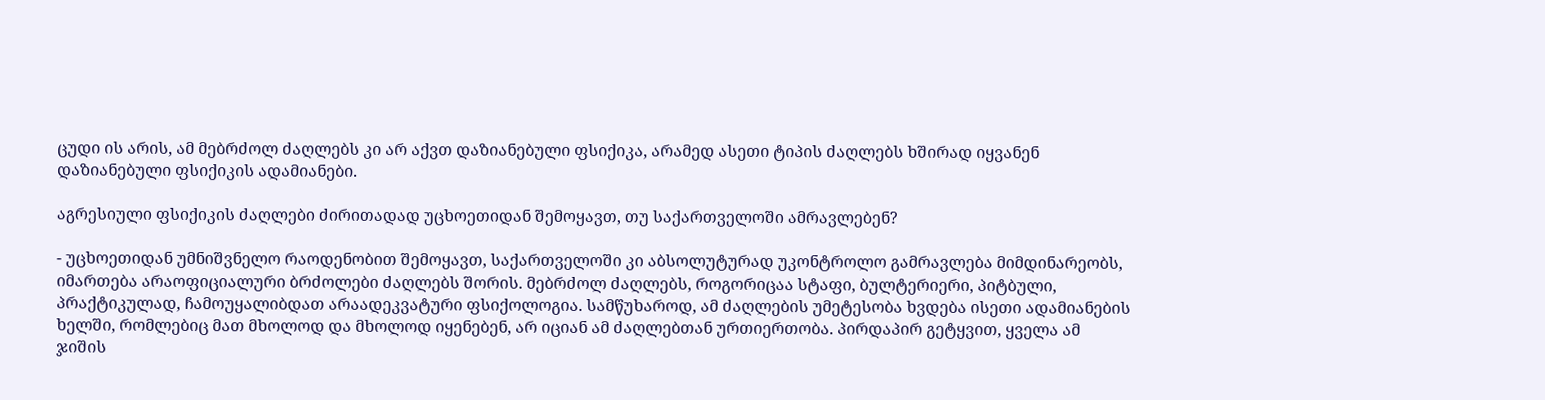ცუდი ის არის, ამ მებრძოლ ძაღლებს კი არ აქვთ დაზიანებული ფსიქიკა, არამედ ასეთი ტიპის ძაღლებს ხშირად იყვანენ დაზიანებული ფსიქიკის ადამიანები.

აგრესიული ფსიქიკის ძაღლები ძირითადად უცხოეთიდან შემოყავთ, თუ საქართველოში ამრავლებენ?

- უცხოეთიდან უმნიშვნელო რაოდენობით შემოყავთ, საქართველოში კი აბსოლუტურად უკონტროლო გამრავლება მიმდინარეობს, იმართება არაოფიციალური ბრძოლები ძაღლებს შორის. მებრძოლ ძაღლებს, როგორიცაა სტაფი, ბულტერიერი, პიტბული, პრაქტიკულად, ჩამოუყალიბდათ არაადეკვატური ფსიქოლოგია. სამწუხაროდ, ამ ძაღლების უმეტესობა ხვდება ისეთი ადამიანების ხელში, რომლებიც მათ მხოლოდ და მხოლოდ იყენებენ, არ იციან ამ ძაღლებთან ურთიერთობა. პირდაპირ გეტყვით, ყველა ამ ჯიშის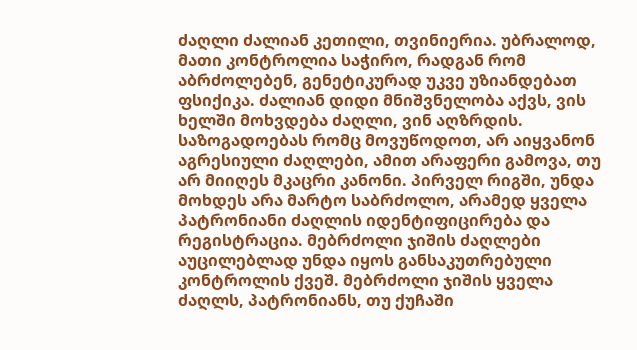ძაღლი ძალიან კეთილი, თვინიერია. უბრალოდ, მათი კონტროლია საჭირო, რადგან რომ აბრძოლებენ, გენეტიკურად უკვე უზიანდებათ ფსიქიკა. ძალიან დიდი მნიშვნელობა აქვს, ვის ხელში მოხვდება ძაღლი, ვინ აღზრდის. საზოგადოებას რომც მოვუწოდოთ, არ აიყვანონ აგრესიული ძაღლები, ამით არაფერი გამოვა, თუ არ მიიღეს მკაცრი კანონი. პირველ რიგში, უნდა მოხდეს არა მარტო საბრძოლო, არამედ ყველა პატრონიანი ძაღლის იდენტიფიცირება და რეგისტრაცია. მებრძოლი ჯიშის ძაღლები აუცილებლად უნდა იყოს განსაკუთრებული კონტროლის ქვეშ. მებრძოლი ჯიშის ყველა ძაღლს, პატრონიანს, თუ ქუჩაში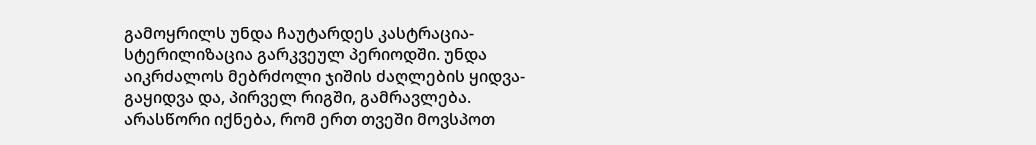გამოყრილს უნდა ჩაუტარდეს კასტრაცია- სტერილიზაცია გარკვეულ პერიოდში. უნდა აიკრძალოს მებრძოლი ჯიშის ძაღლების ყიდვა-გაყიდვა და, პირველ რიგში, გამრავლება. არასწორი იქნება, რომ ერთ თვეში მოვსპოთ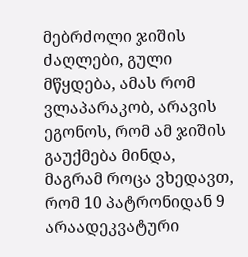მებრძოლი ჯიშის ძაღლები, გული მწყდება, ამას რომ ვლაპარაკობ, არავის ეგონოს, რომ ამ ჯიშის გაუქმება მინდა, მაგრამ როცა ვხედავთ, რომ 10 პატრონიდან 9 არაადეკვატური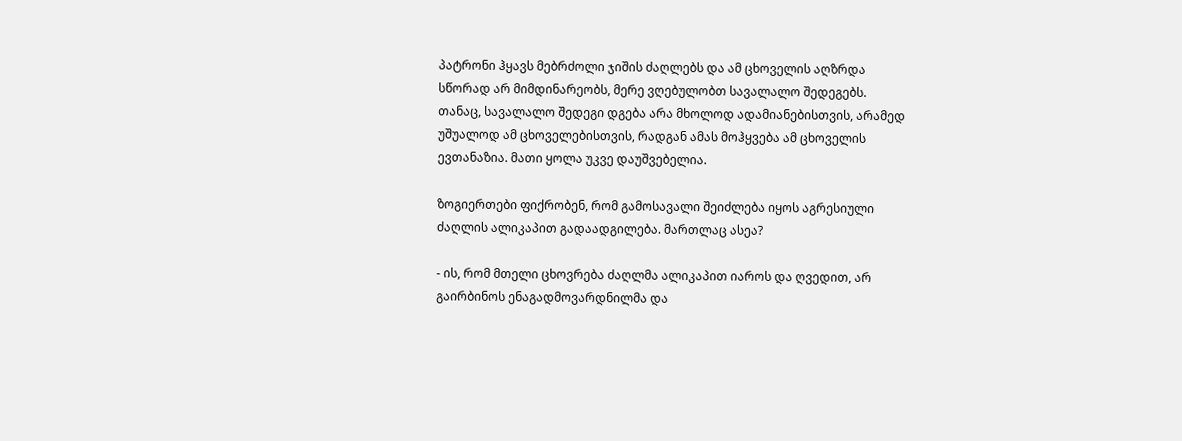პატრონი ჰყავს მებრძოლი ჯიშის ძაღლებს და ამ ცხოველის აღზრდა სწორად არ მიმდინარეობს, მერე ვღებულობთ სავალალო შედეგებს. თანაც, სავალალო შედეგი დგება არა მხოლოდ ადამიანებისთვის, არამედ უშუალოდ ამ ცხოველებისთვის, რადგან ამას მოჰყვება ამ ცხოველის ევთანაზია. მათი ყოლა უკვე დაუშვებელია.

ზოგიერთები ფიქრობენ, რომ გამოსავალი შეიძლება იყოს აგრესიული ძაღლის ალიკაპით გადაადგილება. მართლაც ასეა?

- ის, რომ მთელი ცხოვრება ძაღლმა ალიკაპით იაროს და ღვედით, არ გაირბინოს ენაგადმოვარდნილმა და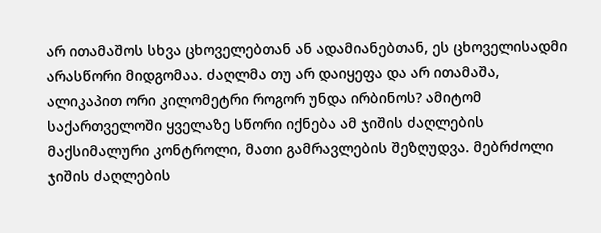არ ითამაშოს სხვა ცხოველებთან ან ადამიანებთან, ეს ცხოველისადმი არასწორი მიდგომაა. ძაღლმა თუ არ დაიყეფა და არ ითამაშა, ალიკაპით ორი კილომეტრი როგორ უნდა ირბინოს? ამიტომ საქართველოში ყველაზე სწორი იქნება ამ ჯიშის ძაღლების მაქსიმალური კონტროლი, მათი გამრავლების შეზღუდვა. მებრძოლი ჯიშის ძაღლების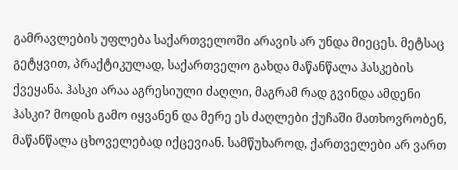გამრავლების უფლება საქართველოში არავის არ უნდა მიეცეს. მეტსაც გეტყვით, პრაქტიკულად, საქართველო გახდა მაწანწალა ჰასკების ქვეყანა. ჰასკი არაა აგრესიული ძაღლი, მაგრამ რად გვინდა ამდენი ჰასკი? მოდის გამო იყვანენ და მერე ეს ძაღლები ქუჩაში მათხოვრობენ, მაწანწალა ცხოველებად იქცევიან. სამწუხაროდ, ქართველები არ ვართ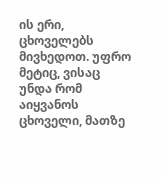ის ერი, ცხოველებს მივხედოთ. უფრო მეტიც, ვისაც უნდა რომ აიყვანოს ცხოველი, მათზე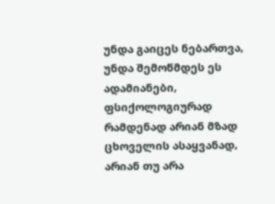უნდა გაიცეს ნებართვა, უნდა შემოწმდეს ეს ადამიანები, ფსიქოლოგიურად რამდენად არიან მზად ცხოველის ასაყვანად, არიან თუ არა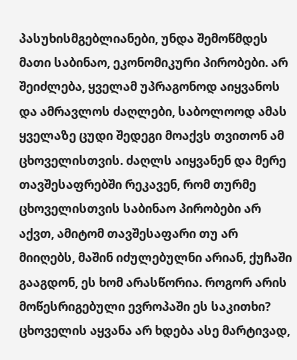პასუხისმგებლიანები, უნდა შემოწმდეს მათი საბინაო, ეკონომიკური პირობები. არ შეიძლება, ყველამ უპრაგონოდ აიყვანოს და ამრავლოს ძაღლები, საბოლოოდ ამას ყველაზე ცუდი შედეგი მოაქვს თვითონ ამ ცხოველისთვის. ძაღლს აიყვანენ და მერე თავშესაფრებში რეკავენ, რომ თურმე ცხოველისთვის საბინაო პირობები არ აქვთ, ამიტომ თავშესაფარი თუ არ მიიღებს, მაშინ იძულებულნი არიან, ქუჩაში გააგდონ, ეს ხომ არასწორია. როგორ არის მოწესრიგებული ევროპაში ეს საკითხი? ცხოველის აყვანა არ ხდება ასე მარტივად,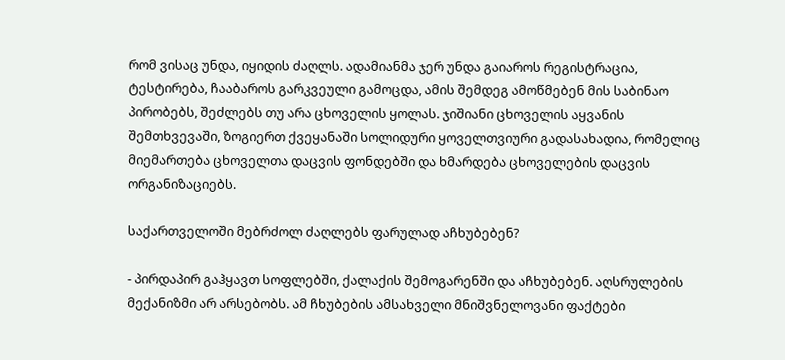რომ ვისაც უნდა, იყიდის ძაღლს. ადამიანმა ჯერ უნდა გაიაროს რეგისტრაცია, ტესტირება, ჩააბაროს გარკვეული გამოცდა, ამის შემდეგ ამოწმებენ მის საბინაო პირობებს, შეძლებს თუ არა ცხოველის ყოლას. ჯიშიანი ცხოველის აყვანის შემთხვევაში, ზოგიერთ ქვეყანაში სოლიდური ყოველთვიური გადასახადია, რომელიც მიემართება ცხოველთა დაცვის ფონდებში და ხმარდება ცხოველების დაცვის ორგანიზაციებს.

საქართველოში მებრძოლ ძაღლებს ფარულად აჩხუბებენ?

- პირდაპირ გაჰყავთ სოფლებში, ქალაქის შემოგარენში და აჩხუბებენ. აღსრულების მექანიზმი არ არსებობს. ამ ჩხუბების ამსახველი მნიშვნელოვანი ფაქტები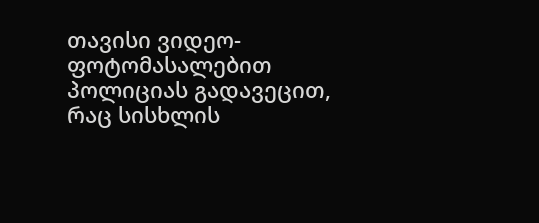თავისი ვიდეო- ფოტომასალებით პოლიციას გადავეცით, რაც სისხლის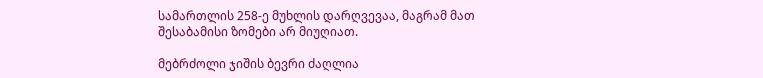სამართლის 258-ე მუხლის დარღვევაა, მაგრამ მათ შესაბამისი ზომები არ მიუღიათ.

მებრძოლი ჯიშის ბევრი ძაღლია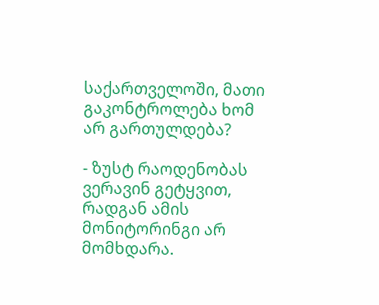საქართველოში, მათი გაკონტროლება ხომ არ გართულდება?

- ზუსტ რაოდენობას ვერავინ გეტყვით, რადგან ამის მონიტორინგი არ მომხდარა.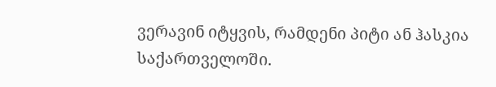ვერავინ იტყვის, რამდენი პიტი ან ჰასკია საქართველოში.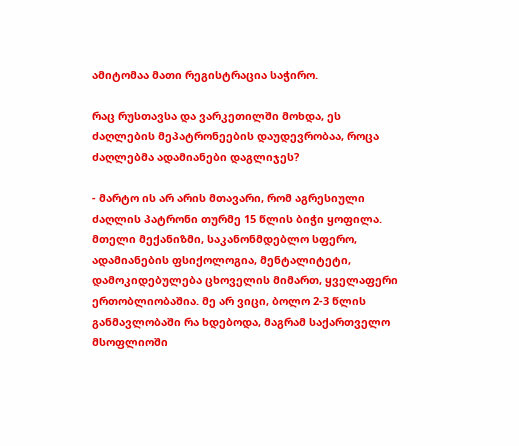ამიტომაა მათი რეგისტრაცია საჭირო.

რაც რუსთავსა და ვარკეთილში მოხდა, ეს ძაღლების მეპატრონეების დაუდევრობაა, როცა ძაღლებმა ადამიანები დაგლიჯეს?

- მარტო ის არ არის მთავარი, რომ აგრესიული ძაღლის პატრონი თურმე 15 წლის ბიჭი ყოფილა. მთელი მექანიზმი, საკანონმდებლო სფერო, ადამიანების ფსიქოლოგია, მენტალიტეტი, დამოკიდებულება ცხოველის მიმართ, ყველაფერი ერთობლიობაშია. მე არ ვიცი, ბოლო 2-3 წლის განმავლობაში რა ხდებოდა, მაგრამ საქართველო მსოფლიოში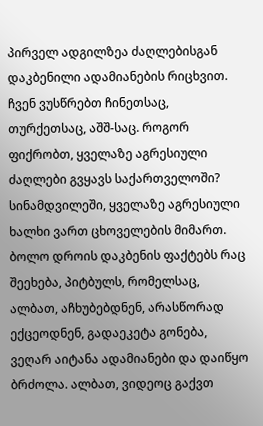პირველ ადგილზეა ძაღლებისგან დაკბენილი ადამიანების რიცხვით. ჩვენ ვუსწრებთ ჩინეთსაც, თურქეთსაც, აშშ-საც. როგორ ფიქრობთ, ყველაზე აგრესიული ძაღლები გვყავს საქართველოში? სინამდვილეში, ყველაზე აგრესიული ხალხი ვართ ცხოველების მიმართ. ბოლო დროის დაკბენის ფაქტებს რაც შეეხება, პიტბულს, რომელსაც, ალბათ, აჩხუბებდნენ, არასწორად ექცეოდნენ, გადაეკეტა გონება, ვეღარ აიტანა ადამიანები და დაიწყო ბრძოლა. ალბათ, ვიდეოც გაქვთ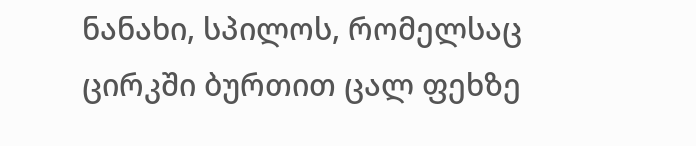ნანახი, სპილოს, რომელსაც ცირკში ბურთით ცალ ფეხზე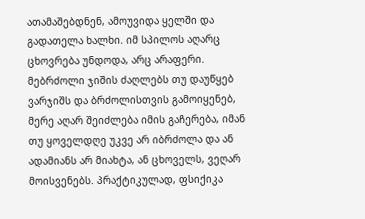ათამაშებდნენ, ამოუვიდა ყელში და გადათელა ხალხი. იმ სპილოს აღარც ცხოვრება უნდოდა, არც არაფერი. მებრძოლი ჯიშის ძაღლებს თუ დაუწყებ ვარჯიშს და ბრძოლისთვის გამოიყენებ, მერე აღარ შეიძლება იმის გაჩერება, იმან თუ ყოველდღე უკვე არ იბრძოლა და ან ადამიანს არ მიახტა, ან ცხოველს, ვეღარ მოისვენებს. პრაქტიკულად, ფსიქიკა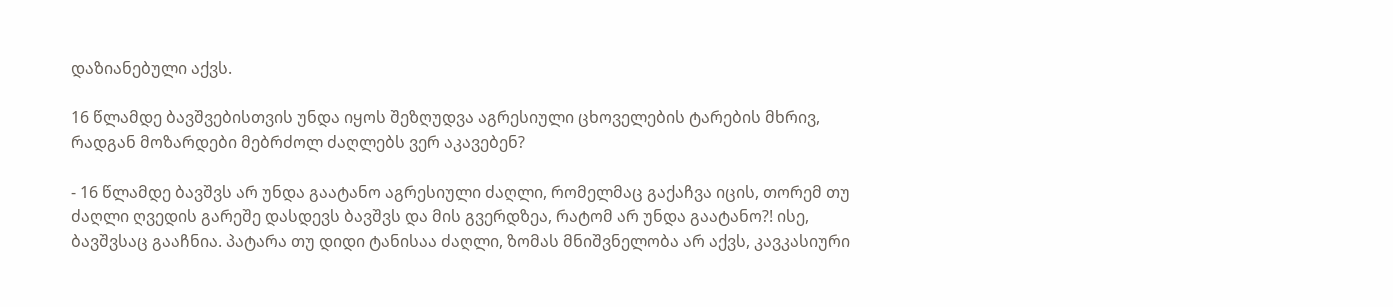დაზიანებული აქვს.

16 წლამდე ბავშვებისთვის უნდა იყოს შეზღუდვა აგრესიული ცხოველების ტარების მხრივ, რადგან მოზარდები მებრძოლ ძაღლებს ვერ აკავებენ?

- 16 წლამდე ბავშვს არ უნდა გაატანო აგრესიული ძაღლი, რომელმაც გაქაჩვა იცის, თორემ თუ ძაღლი ღვედის გარეშე დასდევს ბავშვს და მის გვერდზეა, რატომ არ უნდა გაატანო?! ისე, ბავშვსაც გააჩნია. პატარა თუ დიდი ტანისაა ძაღლი, ზომას მნიშვნელობა არ აქვს, კავკასიური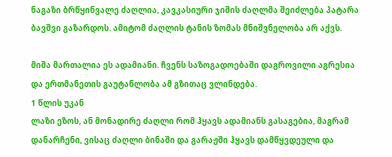ნაგაზი ბრწყინვალე ძაღლია, კავკასიური ჯიშის ძაღლმა შეიძლება პატარა ბავშვი გაზარდოს. ამიტომ ძაღლის ტანის ზომას მნიშვნელობა არ აქვს.

მიშა მართალია ეს ადამიანი. ჩვენს საზოგადოებაში დაგროვილი აგრესია და ერთმანეთის გაუტანლობა ამ გზითაც ვლინდება.
1 წლის უკან
ლაზი ეზოს, ან მონადირე ძაღლი რომ ჰყავს ადამიანს გასაგებია, მაგრამ დანარჩენი, ვისაც ძაღლი ბინაში და გარაჟში ჰყავს დამწყვდეული და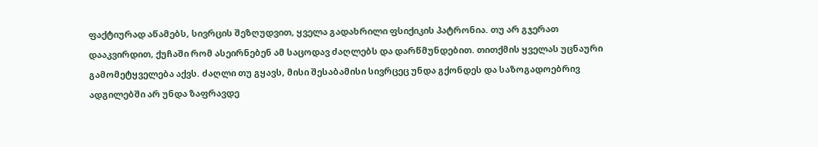ფაქტიურად აწამებს, სივრცის შეზღუდვით, ყველა გადახრილი ფსიქიკის პატრონია. თუ არ გჯერათ დააკვირდით, ქუჩაში რომ ასეირნებენ ამ საცოდავ ძაღლებს და დარწმუნდებით. თითქმის ყველას უცნაური გამომეტყველება აქვს. ძაღლი თუ გყავს, მისი შესაბამისი სივრცეც უნდა გქონდეს და საზოგადოებრივ ადგილებში არ უნდა ზაფრავდე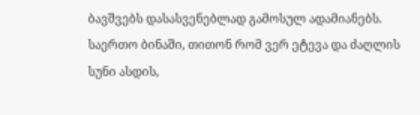ბავშვებს დასასვენებლად გამოსულ ადამიანებს. საერთო ბინაში, თითონ რომ ვერ ეტევა და ძაღლის სუნი ასდის,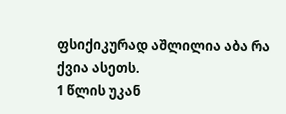ფსიქიკურად აშლილია აბა რა ქვია ასეთს.
1 წლის უკან